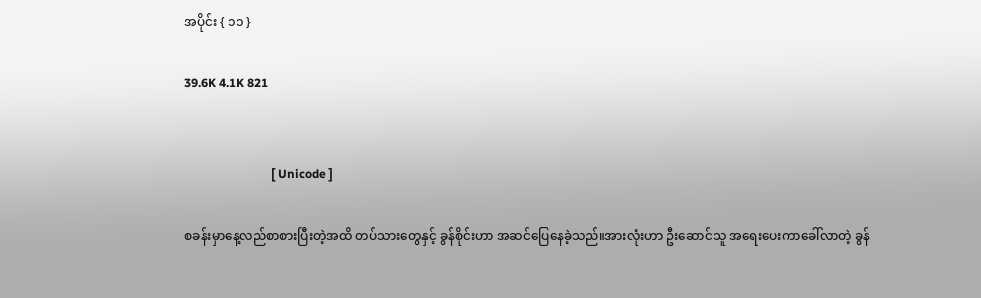အပိုင်း { ၁၁ }

39.6K 4.1K 821


                             [ Unicode ]

စခန်းမှာနေ့လည်စာစားပြီးတဲ့အထိ တပ်သားတွေနှင့် ခွန်စိုင်းဟာ အဆင်ပြေနေခဲ့သည်။အားလုံးဟာ ဦးဆောင်သူ အရေးပေးကာခေါ်လာတဲ့ ခွန်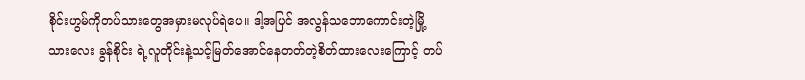စိုင်းဟွမ်ကိုတပ်သားတွေအမှားမလုပ်ရဲပေ။ ဒါ့အပြင် အလွန်သဘောကောင်းတဲ့မြို့သားလေး ခွန်စိုင်း ရဲ့လူတိုင်းနဲ့သင့်မြတ်အောင်နေတတ်တဲ့စိတ်ထားလေးကြောင့် တပ်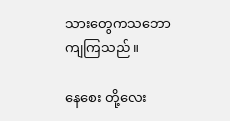သားတွေကသဘောကျကြသည်။

နေစေး တို့လေး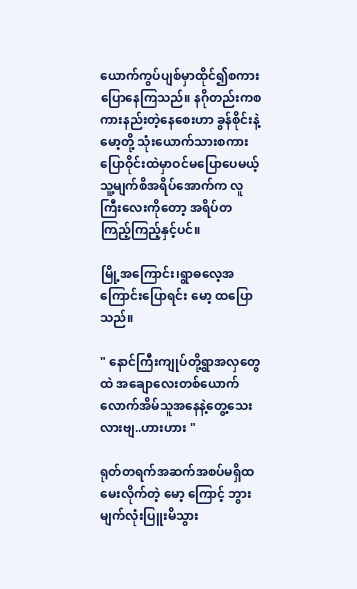ယောက်ကွပ်ပျစ်မှာထိုင်၍စကားပြောနေကြသည်။ နဂိုတည်းကစကားနည်းတဲ့နေစေးဟာ ခွန်စိုင်းနဲ့မော့တို့ သုံးယောက်သားစကားပြောဝိုင်းထဲမှာဝင်မပြောပေမယ့် သူ့မျက်စိအရိပ်အောက်က လူကြီးလေးကိုတော့ အရိပ်တကြည့်ကြည့်နှင့်ပင်။

မြို့အကြောင်း၊ရွာဓလေ့အကြောင်းပြောရင်း မော့ ထပြောသည်။

" နောင်ကြီးကျုပ်တို့ရွာအလှတွေထဲ အချောလေးတစ်ယောက်လောက်အိမ်သူအနေနဲ့တွေ့သေးလားဗျ..ဟားဟား "

ရုတ်တရက်အဆက်အစပ်မရှိထမေးလိုက်တဲ့ မော့ ကြောင့် ဘွား မျက်လုံးပြူးမိသွား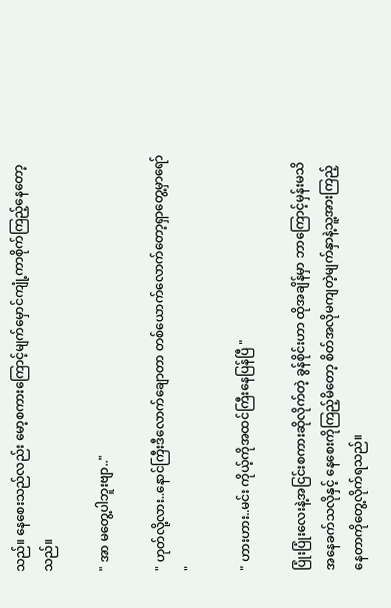သည်။ နေစေးသည်လည်း မော့စကားကြောင့်မျက်မှောင်ကျုံ့ကာစိုက်ကြည့်နေတော့သည်။

" အာ မတွေ့ပါဘူးဗျာ.."

" ဟုတ်လို့လား..နောင်ကြီးဒီလောက်ချောတာ တစ်ယောက်လောက်တော့ရှာတွေ့မှာရော် "

" ဟားဟား..မင်း ကိုယ့်ကိုအထင်ကြီးနေပြန်ပြီ "

ပြုံးပြုံးလေးနဲ့အငြင်းစကားဆိုလိုက်တဲ့ ခွန်စိုင်းဟာ ထိုအချိန်မှာ ဘာကြောင့်မှန်းမသိအနေခက်သလိုနှင့် နေစေးကိုကြည့်မိတော့ စိတ်အလိုမကျတဲ့မျက်နှာနဲ့သူ့အားကြည့်နေတာကိုတွေ့လိုက်ရသည်။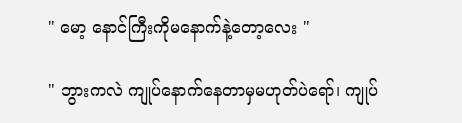" မော့ နောင်ကြီးကိုမနောက်နဲ့တော့လေး "

" ဘွားကလဲ ကျုပ်နောက်နေတာမှမဟုတ်ပဲရော်၊ ကျုပ်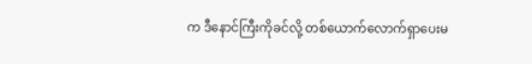က ဒီနောင်ကြီးကိုခင်လို့ တစ်ယောက်လောက်ရှာပေးမ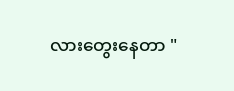လားတွေးနေတာ "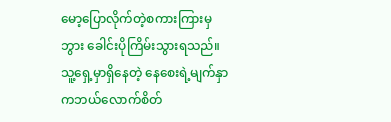မော့ပြောလိုက်တဲ့စကားကြားမှ ဘွား ခေါင်းပိုကြိမ်းသွားရသည်။ သူ့ရှေ့မှာရှိနေတဲ့ နေစေးရဲ့မျက်နှာကဘယ်လောက်စိတ်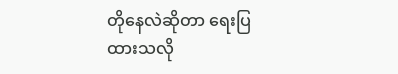တိုနေလဲဆိုတာ ရေးပြထားသလို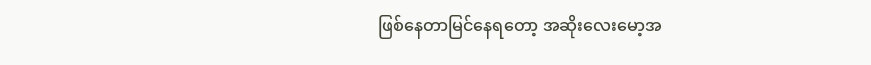ဖြစ်နေတာမြင်နေရတော့ အဆိုးလေးမော့အ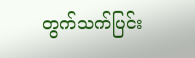တွက်သက်ပြင်း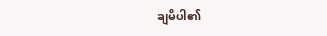ချမိပါ၏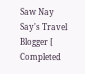Saw Nay Say's Travel Blogger [ Completed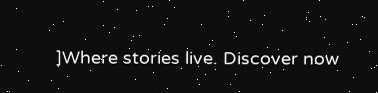]Where stories live. Discover now